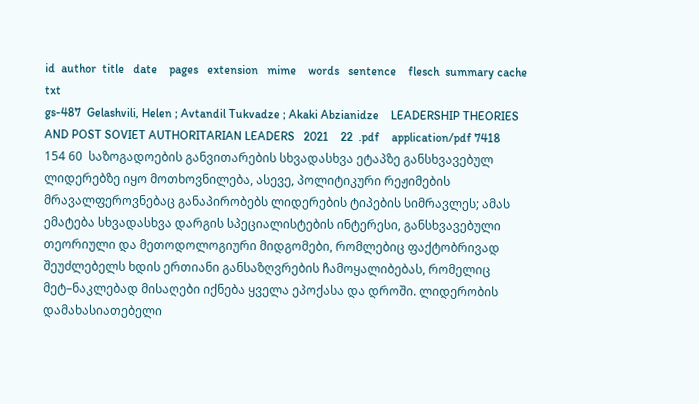id  author  title   date    pages   extension   mime    words   sentence    flesch  summary cache   txt
gs-487  Gelashvili, Helen ; Avtandil Tukvadze ; Akaki Abzianidze    LEADERSHIP THEORIES AND POST SOVIET AUTHORITARIAN LEADERS   2021    22  .pdf    application/pdf 7418    154 60  საზოგადოების განვითარების სხვადასხვა ეტაპზე განსხვავებულ ლიდერებზე იყო მოთხოვნილება, ასევე, პოლიტიკური რეჟიმების მრავალფეროვნებაც განაპირობებს ლიდერების ტიპების სიმრავლეს; ამას ემატება სხვადასხვა დარგის სპეციალისტების ინტერესი, განსხვავებული თეორიული და მეთოდოლოგიური მიდგომები, რომლებიც ფაქტობრივად შეუძლებელს ხდის ერთიანი განსაზღვრების ჩამოყალიბებას, რომელიც მეტ–ნაკლებად მისაღები იქნება ყველა ეპოქასა და დროში. ლიდერობის დამახასიათებელი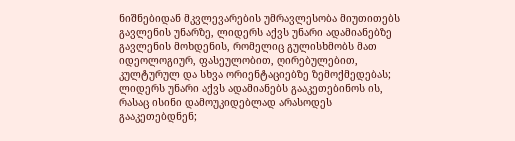ნიშნებიდან მკვლევარების უმრავლესობა მიუთითებს გავლენის უნარზე, ლიდერს აქვს უნარი ადამიანებზე გავლენის მოხდენის, რომელიც გულისხმობს მათ იდეოლოგიურ, ფასეულობით, ღირებულებით, კულტურულ და სხვა ორიენტაციებზე ზემოქმედებას; ლიდერს უნარი აქვს ადამიანებს გააკეთებინოს ის, რასაც ისინი დამოუკიდებლად არასოდეს გააკეთებდნენ;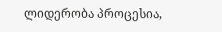ლიდერობა პროცესია,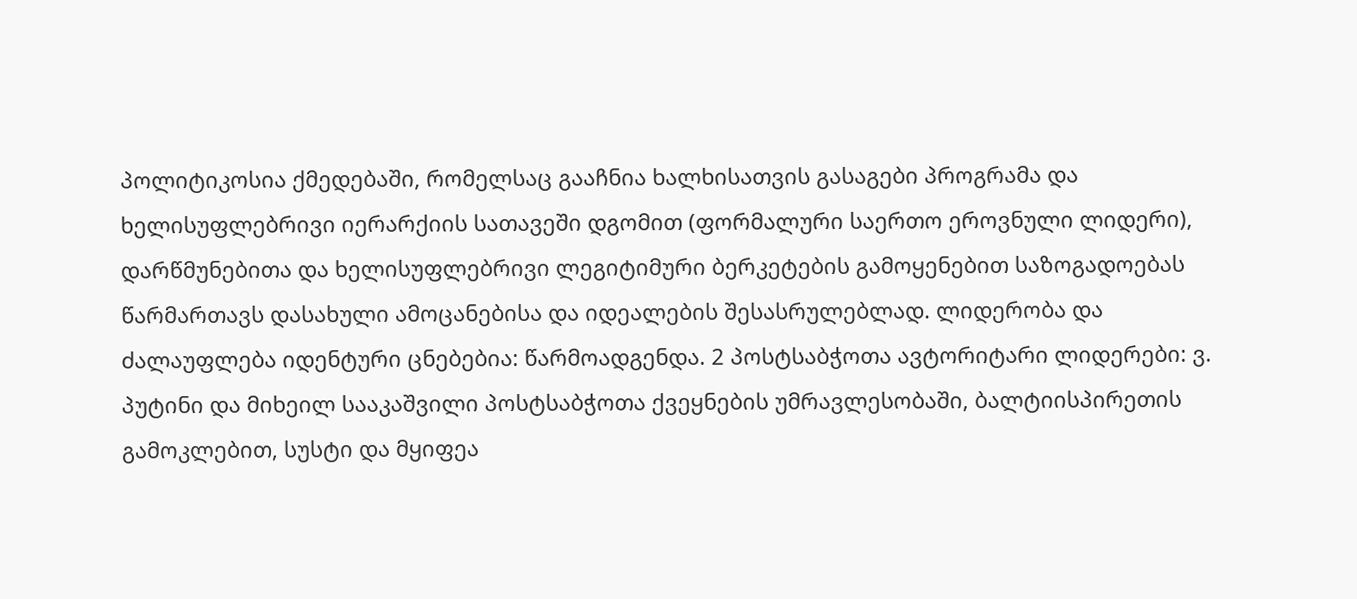პოლიტიკოსია ქმედებაში, რომელსაც გააჩნია ხალხისათვის გასაგები პროგრამა და ხელისუფლებრივი იერარქიის სათავეში დგომით (ფორმალური საერთო ეროვნული ლიდერი), დარწმუნებითა და ხელისუფლებრივი ლეგიტიმური ბერკეტების გამოყენებით საზოგადოებას წარმართავს დასახული ამოცანებისა და იდეალების შესასრულებლად. ლიდერობა და ძალაუფლება იდენტური ცნებებია: წარმოადგენდა. 2 პოსტსაბჭოთა ავტორიტარი ლიდერები: ვ. პუტინი და მიხეილ სააკაშვილი პოსტსაბჭოთა ქვეყნების უმრავლესობაში, ბალტიისპირეთის გამოკლებით, სუსტი და მყიფეა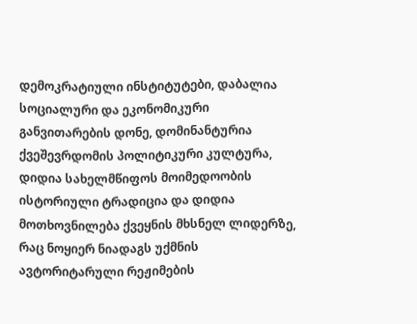დემოკრატიული ინსტიტუტები, დაბალია სოციალური და ეკონომიკური განვითარების დონე, დომინანტურია ქვეშევრდომის პოლიტიკური კულტურა, დიდია სახელმწიფოს მოიმედოობის ისტორიული ტრადიცია და დიდია მოთხოვნილება ქვეყნის მხსნელ ლიდერზე, რაც ნოყიერ ნიადაგს უქმნის ავტორიტარული რეჟიმების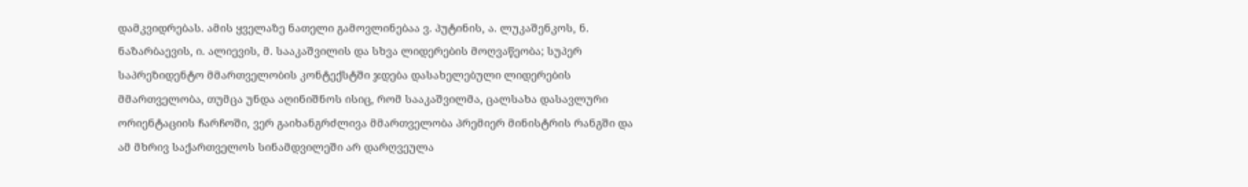დამკვიდრებას. ამის ყველაზე ნათელი გამოვლინებაა ვ. პუტინის, ა. ლუკაშენკოს, ნ. ნაზარბაევის, ი. ალიევის, მ. სააკაშვილის და სხვა ლიდერების მოღვაწეობა; სუპერ საპრეზიდენტო მმართველობის კონტექსტში ჯდება დასახელებული ლიდერების მმართველობა, თუმცა უნდა აღინიშნოს ისიც, რომ სააკაშვილმა, ცალსახა დასავლური ორიენტაციის ჩარჩოში, ვერ გაიხანგრძლივა მმართველობა პრემიერ მინისტრის რანგში და ამ მხრივ საქართველოს სინამდვილეში არ დარღვეულა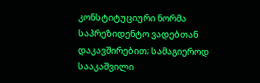კონსტიტუციური ნორმა საპრეზიდენტო ვადებთან დაკავშირებით; სამაგიეროდ სააკაშვილი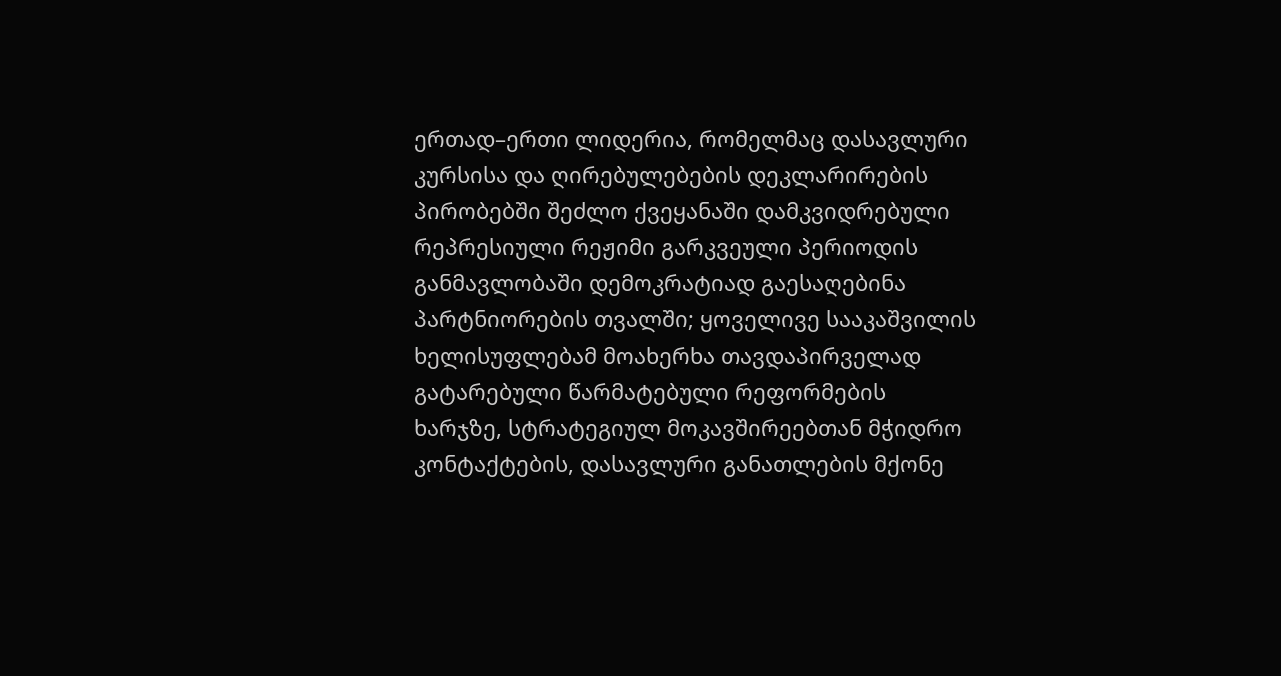ერთად–ერთი ლიდერია, რომელმაც დასავლური კურსისა და ღირებულებების დეკლარირების პირობებში შეძლო ქვეყანაში დამკვიდრებული რეპრესიული რეჟიმი გარკვეული პერიოდის განმავლობაში დემოკრატიად გაესაღებინა პარტნიორების თვალში; ყოველივე სააკაშვილის ხელისუფლებამ მოახერხა თავდაპირველად გატარებული წარმატებული რეფორმების ხარჯზე, სტრატეგიულ მოკავშირეებთან მჭიდრო კონტაქტების, დასავლური განათლების მქონე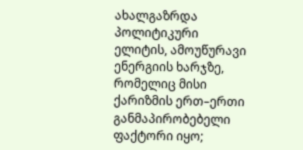ახალგაზრდა პოლიტიკური ელიტის, ამოუწურავი ენერგიის ხარჯზე, რომელიც მისი ქარიზმის ერთ–ერთი განმაპირობებელი ფაქტორი იყო;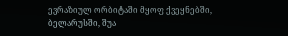ევრაზიულ ორბიტაში მყოფ ქვეყნებში, ბელარუსში, შუა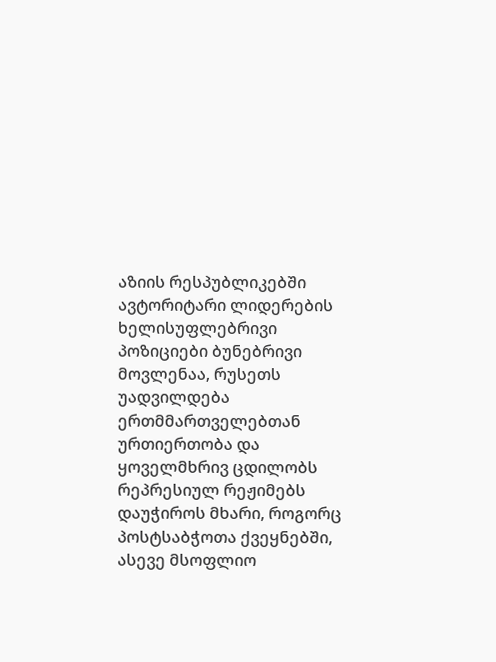აზიის რესპუბლიკებში ავტორიტარი ლიდერების ხელისუფლებრივი პოზიციები ბუნებრივი მოვლენაა, რუსეთს უადვილდება ერთმმართველებთან ურთიერთობა და ყოველმხრივ ცდილობს რეპრესიულ რეჟიმებს დაუჭიროს მხარი, როგორც პოსტსაბჭოთა ქვეყნებში, ასევე მსოფლიო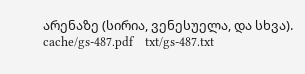არენაზე (სირია, ვენესუელა, და სხვა). cache/gs-487.pdf    txt/gs-487.txt